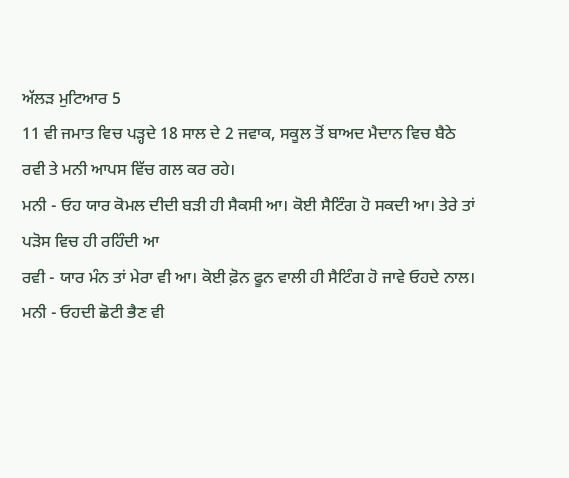ਅੱਲੜ ਮੁਟਿਆਰ 5
11 ਵੀ ਜਮਾਤ ਵਿਚ ਪੜ੍ਹਦੇ 18 ਸਾਲ ਦੇ 2 ਜਵਾਕ, ਸਕੂਲ ਤੋਂ ਬਾਅਦ ਮੈਦਾਨ ਵਿਚ ਬੈਠੇ ਰਵੀ ਤੇ ਮਨੀ ਆਪਸ ਵਿੱਚ ਗਲ ਕਰ ਰਹੇ।
ਮਨੀ - ਓਹ ਯਾਰ ਕੋਮਲ ਦੀਦੀ ਬੜੀ ਹੀ ਸੈਕਸੀ ਆ। ਕੋਈ ਸੈਟਿੰਗ ਹੋ ਸਕਦੀ ਆ। ਤੇਰੇ ਤਾਂ ਪੜੋਸ ਵਿਚ ਹੀ ਰਹਿੰਦੀ ਆ
ਰਵੀ - ਯਾਰ ਮੰਨ ਤਾਂ ਮੇਰਾ ਵੀ ਆ। ਕੋਈ ਫ਼ੋਨ ਫੂਨ ਵਾਲੀ ਹੀ ਸੈਟਿੰਗ ਹੋ ਜਾਵੇ ਓਹਦੇ ਨਾਲ।
ਮਨੀ - ਓਹਦੀ ਛੋਟੀ ਭੈਣ ਵੀ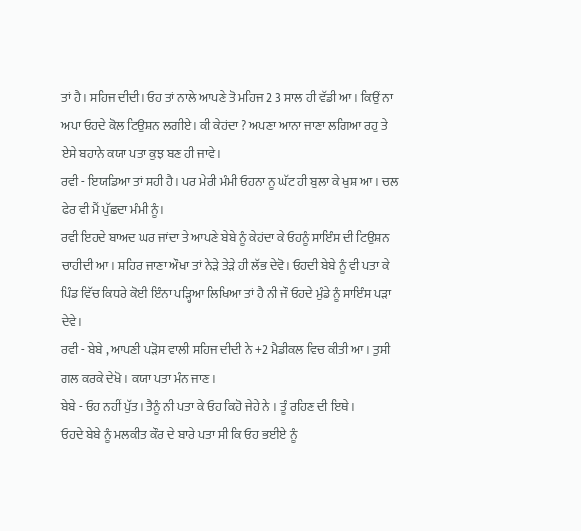ਤਾਂ ਹੈ। ਸਹਿਜ ਦੀਦੀ। ਓਹ ਤਾਂ ਨਾਲੇ ਆਪਣੇ ਤੋ ਮਹਿਜ 2 3 ਸਾਲ ਹੀ ਵੱਡੀ ਆ। ਕਿਉਂ ਨਾ ਅਪਾ ਓਹਦੇ ਕੋਲ ਟਿਉਸ਼ਨ ਲਗੀਏ। ਕੀ ਕੇਹਂਦਾ ? ਅਪਣਾ ਆਨਾ ਜਾਣਾ ਲਗਿਆ ਰਹੁ ਤੇ ਏਸੇ ਬਹਾਨੇ ਕਯਾ ਪਤਾ ਕੁਝ ਬਣ ਹੀ ਜਾਵੇ।
ਰਵੀ - ਇਯਡਿਆ ਤਾਂ ਸਹੀ ਹੈ। ਪਰ ਮੇਰੀ ਮੰਮੀ ਓਹਨਾ ਨੂ ਘੱਟ ਹੀ ਬੁਲਾ ਕੇ ਖੁਸ਼ ਆ। ਚਲ ਫੇਰ ਵੀ ਮੈਂ ਪੁੱਛਦਾ ਮੰਮੀ ਨੂੰ।
ਰਵੀ ਇਹਦੇ ਬਾਅਦ ਘਰ ਜਾਂਦਾ ਤੇ ਆਪਣੇ ਬੇਬੇ ਨੂੰ ਕੇਹਂਦਾ ਕੇ ਓਹਨੂੰ ਸਾਇੰਸ ਦੀ ਟਿਉਸ਼ਨ ਚਾਹੀਦੀ ਆ। ਸ਼ਹਿਰ ਜਾਣਾ ਔਖਾ ਤਾਂ ਨੇੜੇ ਤੇੜੇ ਹੀ ਲੱਭ ਦੇਵੋ। ਓਹਦੀ ਬੇਬੇ ਨੂੰ ਵੀ ਪਤਾ ਕੇ ਪਿੰਡ ਵਿੱਚ ਕਿਧਰੇ ਕੋਈ ਇੰਨਾ ਪੜ੍ਹਿਆ ਲਿਖਿਆ ਤਾਂ ਹੈ ਨੀ ਜੌ ਓਹਦੇ ਮੁੰਡੇ ਨੂੰ ਸਾਇੰਸ ਪੜਾ ਦੇਵੇ।
ਰਵੀ - ਬੇਬੇ , ਆਪਣੀ ਪੜੋਸ ਵਾਲੀ ਸਹਿਜ ਦੀਦੀ ਨੇ +2 ਮੈਡੀਕਲ ਵਿਚ ਕੀਤੀ ਆ। ਤੁਸੀ ਗਲ ਕਰਕੇ ਦੇਖੋ । ਕਯਾ ਪਤਾ ਮੰਨ ਜਾਣ।
ਬੇਬੇ - ਓਹ ਨਹੀਂ ਪੁੱਤ। ਤੈਨੂੰ ਨੀ ਪਤਾ ਕੇ ਓਹ ਕਿਹੋ ਜੇਹੇ ਨੇ । ਤੂੰ ਰਹਿਣ ਦੀ ਇਥੇ।
ਓਹਦੇ ਬੇਬੇ ਨੂੰ ਮਲਕੀਤ ਕੌਰ ਦੇ ਬਾਰੇ ਪਤਾ ਸੀ ਕਿ ਓਹ ਭਈਏ ਨੂੰ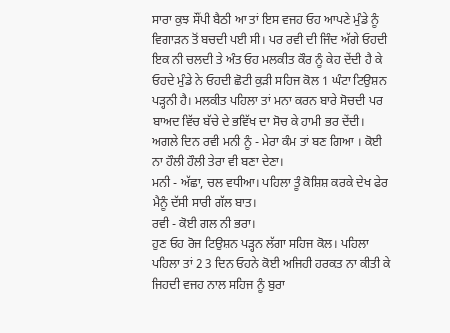ਸਾਰਾ ਕੁਝ ਸੌਂਪੀ ਬੈਠੀ ਆ ਤਾਂ ਇਸ ਵਜਹ ਓਹ ਆਪਣੇ ਮੁੰਡੇ ਨੂੰ ਵਿਗਾੜਨ ਤੋਂ ਬਚਦੀ ਪਈ ਸੀ। ਪਰ ਰਵੀ ਦੀ ਜਿੰਦ ਅੱਗੇ ਓਹਦੀ ਇਕ ਨੀ ਚਲਦੀ ਤੇ ਅੰਤ ਓਹ ਮਲਕੀਤ ਕੌਰ ਨੂੰ ਕੇਹ ਦੇਂਦੀ ਹੈ ਕੇ ਓਹਦੇ ਮੁੰਡੇ ਨੇ ਓਹਦੀ ਛੋਟੀ ਕੁੜੀ ਸਹਿਜ ਕੋਲ 1 ਘੰਟਾ ਟਿਉਸ਼ਨ ਪੜ੍ਹਨੀ ਹੈ। ਮਲਕੀਤ ਪਹਿਲਾ ਤਾਂ ਮਨਾ ਕਰਨ ਬਾਰੇ ਸੋਚਦੀ ਪਰ ਬਾਅਦ ਵਿੱਚ ਬੱਚੇ ਦੇ ਭਵਿੱਖ ਦਾ ਸੋਚ ਕੇ ਹਾਮੀ ਭਰ ਦੇਂਦੀ।
ਅਗਲੇ ਦਿਨ ਰਵੀ ਮਨੀ ਨੂੰ - ਮੇਰਾ ਕੰਮ ਤਾਂ ਬਣ ਗਿਆ । ਕੋਈ ਨਾ ਹੌਲੀ ਹੌਲੀ ਤੇਰਾ ਵੀ ਬਣਾ ਦੇਣਾ।
ਮਨੀ - ਅੱਛਾ, ਚਲ ਵਧੀਆ। ਪਹਿਲਾ ਤੂੰ ਕੋਸ਼ਿਸ਼ ਕਰਕੇ ਦੇਖ ਫੇਰ ਮੈਨੂੰ ਦੱਸੀ ਸਾਰੀ ਗੱਲ ਬਾਤ।
ਰਵੀ - ਕੋਈ ਗਲ ਨੀ ਭਰਾ।
ਹੁਣ ਓਹ ਰੋਜ ਟਿਉਸ਼ਨ ਪੜ੍ਹਨ ਲੱਗਾ ਸਹਿਜ ਕੋਲ। ਪਹਿਲਾ ਪਹਿਲਾ ਤਾਂ 2 3 ਦਿਨ ਓਹਨੇ ਕੋਈ ਅਜਿਹੀ ਹਰਕਤ ਨਾ ਕੀਤੀ ਕੇ ਜਿਹਦੀ ਵਜਹ ਨਾਲ ਸਹਿਜ ਨੂੰ ਬੁਰਾ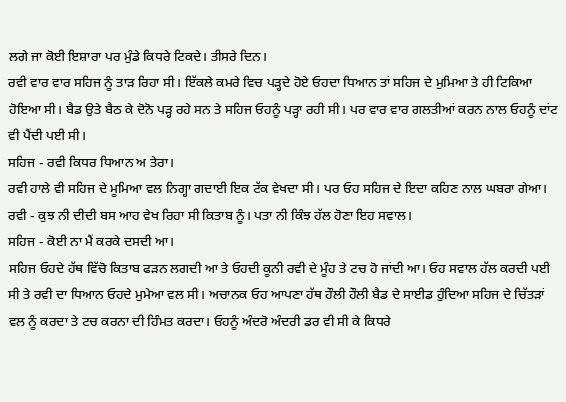ਲਗੇ ਜਾ ਕੋਈ ਇਸ਼ਾਰਾ ਪਰ ਮੁੰਡੇ ਕਿਧਰੇ ਟਿਕਦੇ। ਤੀਸਰੇ ਦਿਨ।
ਰਵੀ ਵਾਰ ਵਾਰ ਸਹਿਜ ਨੂੰ ਤਾੜ ਰਿਹਾ ਸੀ। ਇੱਕਲੇ ਕਮਰੇ ਵਿਚ ਪੜ੍ਹਦੇ ਹੋਏ ਓਹਦਾ ਧਿਆਨ ਤਾਂ ਸਹਿਜ ਦੇ ਮੁਮਿਆ ਤੇ ਹੀ ਟਿਕਿਆ ਹੋਇਆ ਸੀ। ਬੈਡ ਉਤੇ ਬੈਠ ਕੇ ਦੋਨੋ ਪੜ੍ਹ ਰਹੇ ਸਨ ਤੇ ਸਹਿਜ ਓਹਨੂੰ ਪੜ੍ਹਾ ਰਹੀ ਸੀ। ਪਰ ਵਾਰ ਵਾਰ ਗਲਤੀਆਂ ਕਰਨ ਨਾਲ ਓਹਨੂੰ ਦਾਂਟ ਵੀ ਪੈਂਦੀ ਪਈ ਸੀ।
ਸਹਿਜ - ਰਵੀ ਕਿਧਰ ਧਿਆਨ ਅ ਤੇਰਾ।
ਰਵੀ ਹਾਲੇ ਵੀ ਸਹਿਜ ਦੇ ਮੂਮਿਆ ਵਲ ਨਿਗ੍ਹਾ ਗਦਾਈ ਇਕ ਟੱਕ ਵੇਖਦਾ ਸੀ। ਪਰ ਓਹ ਸਹਿਜ ਦੇ ਇਦਾ ਕਹਿਣ ਨਾਲ ਘਬਰਾ ਗੇਆ।
ਰਵੀ - ਕੁਝ ਨੀ ਦੀਦੀ ਬਸ ਆਹ ਵੇਖ ਰਿਹਾ ਸੀ ਕਿਤਾਬ ਨੂੰ। ਪਤਾ ਨੀ ਕਿੰਝ ਹੱਲ ਹੋਣਾ ਇਹ ਸਵਾਲ।
ਸਹਿਜ - ਕੋਈ ਨਾ ਮੈਂ ਕਰਕੇ ਦਸਦੀ ਆ।
ਸਹਿਜ ਓਹਦੇ ਹੱਥ ਵਿੱਚੋ ਕਿਤਾਬ ਫੜਨ ਲਗਦੀ ਆ ਤੇ ਓਹਦੀ ਕੂਨੀ ਰਵੀ ਦੇ ਮੂੰਹ ਤੇ ਟਚ ਹੋ ਜਾਂਦੀ ਆ। ਓਹ ਸਵਾਲ ਹੱਲ ਕਰਦੀ ਪਈ ਸੀ ਤੇ ਰਵੀ ਦਾ ਧਿਆਨ ਓਹਦੇ ਮੁਮੇਆ ਵਲ ਸੀ। ਅਚਾਨਕ ਓਹ ਆਪਣਾ ਹੱਥ ਹੌਲੀ ਹੌਲੀ ਬੈਡ ਦੇ ਸਾਈਡ ਹੁੰਦਿਆ ਸਹਿਜ ਦੇ ਚਿੱਤੜਾਂ ਵਲ ਨੂੰ ਕਰਦਾ ਤੇ ਟਚ ਕਰਨਾ ਦੀ ਹਿੰਮਤ ਕਰਦਾ। ਓਹਨੂੰ ਅੰਦਰੋ ਅੰਦਰੀ ਡਰ ਵੀ ਸੀ ਕੇ ਕਿਧਰੇ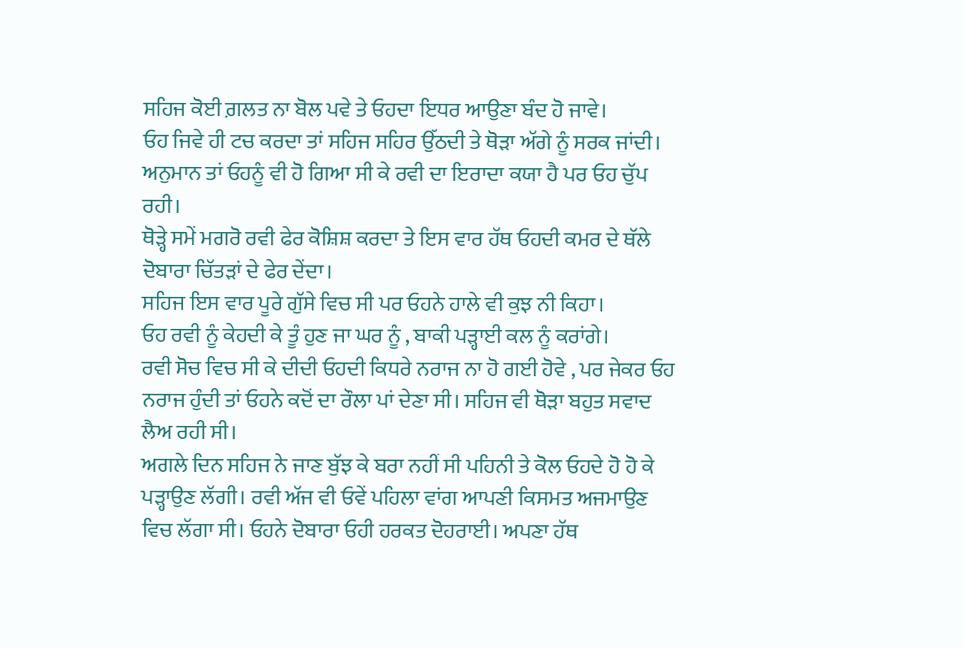ਸਹਿਜ ਕੋਈ ਗ਼ਲਤ ਨਾ ਬੋਲ ਪਵੇ ਤੇ ਓਹਦਾ ਇਧਰ ਆਉਣਾ ਬੰਦ ਹੋ ਜਾਵੇ।
ਓਹ ਜਿਵੇ ਹੀ ਟਚ ਕਰਦਾ ਤਾਂ ਸਹਿਜ ਸਹਿਰ ਉੱਠਦੀ ਤੇ ਥੋੜਾ ਅੱਗੇ ਨੂੰ ਸਰਕ ਜਾਂਦੀ। ਅਨੁਮਾਨ ਤਾਂ ਓਹਨੂੰ ਵੀ ਹੋ ਗਿਆ ਸੀ ਕੇ ਰਵੀ ਦਾ ਇਰਾਦਾ ਕਯਾ ਹੈ ਪਰ ਓਹ ਚੁੱਪ ਰਹੀ।
ਥੋੜ੍ਹੇ ਸਮੇਂ ਮਗਰੋ ਰਵੀ ਫੇਰ ਕੋਸ਼ਿਸ਼ ਕਰਦਾ ਤੇ ਇਸ ਵਾਰ ਹੱਥ ਓਹਦੀ ਕਮਰ ਦੇ ਥੱਲੇ ਦੋਬਾਰਾ ਚਿੱਤੜਾਂ ਦੇ ਫੇਰ ਦੇਂਦਾ।
ਸਹਿਜ ਇਸ ਵਾਰ ਪੂਰੇ ਗੁੱਸੇ ਵਿਚ ਸੀ ਪਰ ਓਹਨੇ ਹਾਲੇ ਵੀ ਕੁਝ ਨੀ ਕਿਹਾ।
ਓਹ ਰਵੀ ਨੂੰ ਕੇਹਦੀ ਕੇ ਤੂੰ ਹੁਣ ਜਾ ਘਰ ਨੂੰ , ਬਾਕੀ ਪੜ੍ਹਾਈ ਕਲ ਨੂੰ ਕਰਾਂਗੇ।
ਰਵੀ ਸੋਚ ਵਿਚ ਸੀ ਕੇ ਦੀਦੀ ਓਹਦੀ ਕਿਧਰੇ ਨਰਾਜ ਨਾ ਹੋ ਗਈ ਹੋਵੇ , ਪਰ ਜੇਕਰ ਓਹ ਨਰਾਜ ਹੁੰਦੀ ਤਾਂ ਓਹਨੇ ਕਦੋਂ ਦਾ ਰੌਲਾ ਪਾਂ ਦੇਣਾ ਸੀ। ਸਹਿਜ ਵੀ ਥੋੜਾ ਬਹੁਤ ਸਵਾਦ ਲੈਅ ਰਹੀ ਸੀ।
ਅਗਲੇ ਦਿਨ ਸਹਿਜ ਨੇ ਜਾਣ ਬੁੱਝ ਕੇ ਬਰਾ ਨਹੀਂ ਸੀ ਪਹਿਨੀ ਤੇ ਕੋਲ ਓਹਦੇ ਹੋ ਹੋ ਕੇ ਪੜ੍ਹਾਉਣ ਲੱਗੀ। ਰਵੀ ਅੱਜ ਵੀ ਓਵੇਂ ਪਹਿਲਾ ਵਾਂਗ ਆਪਣੀ ਕਿਸਮਤ ਅਜਮਾਉਣ ਵਿਚ ਲੱਗਾ ਸੀ। ਓਹਨੇ ਦੋਬਾਰਾ ਓਹੀ ਹਰਕਤ ਦੋਹਰਾਈ। ਅਪਣਾ ਹੱਥ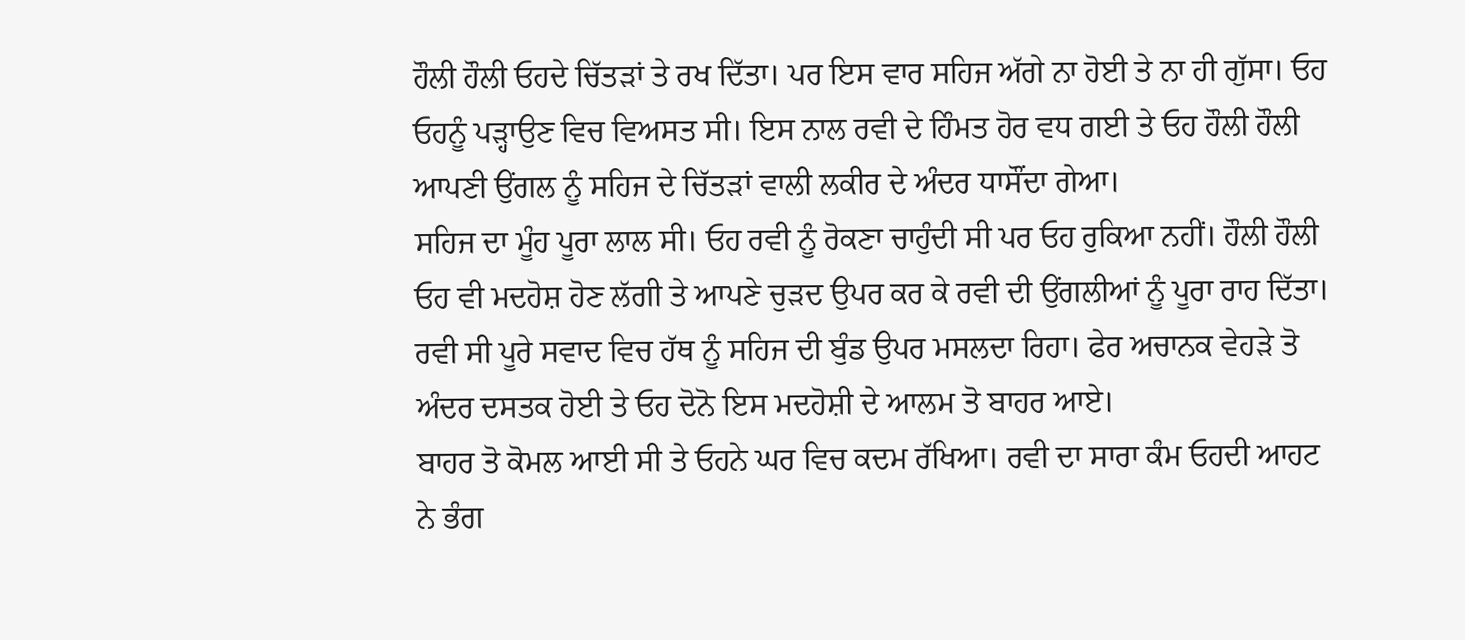ਹੌਲੀ ਹੌਲੀ ਓਹਦੇ ਚਿੱਤੜਾਂ ਤੇ ਰਖ ਦਿੱਤਾ। ਪਰ ਇਸ ਵਾਰ ਸਹਿਜ ਅੱਗੇ ਨਾ ਹੋਈ ਤੇ ਨਾ ਹੀ ਗੁੱਸਾ। ਓਹ ਓਹਨੂੰ ਪੜ੍ਹਾਉਣ ਵਿਚ ਵਿਅਸਤ ਸੀ। ਇਸ ਨਾਲ ਰਵੀ ਦੇ ਹਿੰਮਤ ਹੋਰ ਵਧ ਗਈ ਤੇ ਓਹ ਹੌਲੀ ਹੌਲੀ ਆਪਣੀ ਉਂਗਲ ਨੂੰ ਸਹਿਜ ਦੇ ਚਿੱਤੜਾਂ ਵਾਲੀ ਲਕੀਰ ਦੇ ਅੰਦਰ ਧਾਸੌਂਦਾ ਗੇਆ।
ਸਹਿਜ ਦਾ ਮੂੰਹ ਪੂਰਾ ਲਾਲ ਸੀ। ਓਹ ਰਵੀ ਨੂੰ ਰੋਕਣਾ ਚਾਹੁੰਦੀ ਸੀ ਪਰ ਓਹ ਰੁਕਿਆ ਨਹੀਂ। ਹੌਲੀ ਹੌਲੀ ਓਹ ਵੀ ਮਦਹੋਸ਼ ਹੋਣ ਲੱਗੀ ਤੇ ਆਪਣੇ ਚੁੜਦ ਉਪਰ ਕਰ ਕੇ ਰਵੀ ਦੀ ਉਂਗਲੀਆਂ ਨੂੰ ਪੂਰਾ ਰਾਹ ਦਿੱਤਾ।
ਰਵੀ ਸੀ ਪੂਰੇ ਸਵਾਦ ਵਿਚ ਹੱਥ ਨੂੰ ਸਹਿਜ ਦੀ ਬੁੰਡ ਉਪਰ ਮਸਲਦਾ ਰਿਹਾ। ਫੇਰ ਅਚਾਨਕ ਵੇਹੜੇ ਤੋ ਅੰਦਰ ਦਸਤਕ ਹੋਈ ਤੇ ਓਹ ਦੋਨੋ ਇਸ ਮਦਹੋਸ਼ੀ ਦੇ ਆਲਮ ਤੋ ਬਾਹਰ ਆਏ।
ਬਾਹਰ ਤੋ ਕੋਮਲ ਆਈ ਸੀ ਤੇ ਓਹਨੇ ਘਰ ਵਿਚ ਕਦਮ ਰੱਖਿਆ। ਰਵੀ ਦਾ ਸਾਰਾ ਕੰਮ ਓਹਦੀ ਆਹਟ ਨੇ ਭੰਗ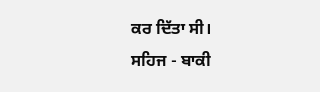ਕਰ ਦਿੱਤਾ ਸੀ।
ਸਹਿਜ - ਬਾਕੀ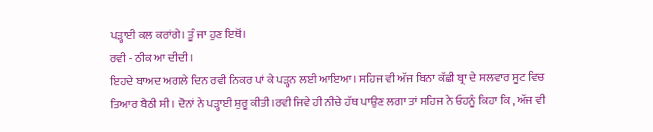ਪੜ੍ਹਾਈ ਕਲ ਕਰਾਂਗੇ। ਤੂੰ ਜਾ ਹੁਣ ਇਥੋਂ।
ਰਵੀ - ਠੀਕ ਆ ਦੀਦੀ।
ਇਹਦੇ ਬਾਅਦ ਅਗਲੇ ਦਿਨ ਰਵੀ ਨਿਕਰ ਪਾਂ ਕੇ ਪੜ੍ਹਨ ਲਈ ਆਇਆ। ਸਹਿਜ ਵੀ ਅੱਜ ਬਿਨਾ ਕੱਛੀ ਬ੍ਰਾ ਦੇ ਸਲਵਾਰ ਸੂਟ ਵਿਚ ਤਿਆਰ ਬੈਠੀ ਸੀ। ਦੋਨਾਂ ਨੇ ਪੜ੍ਹਾਈ ਸ਼ੁਰੂ ਕੀਤੀ।ਰਵੀ ਜਿਵੇ ਹੀ ਨੀਚੇ ਹੱਥ ਪਾਉਣ ਲਗਾ ਤਾਂ ਸਹਿਜ ਨੇ ਓਹਨੂੰ ਕਿਹਾ ਕਿ , ਅੱਜ ਵੀ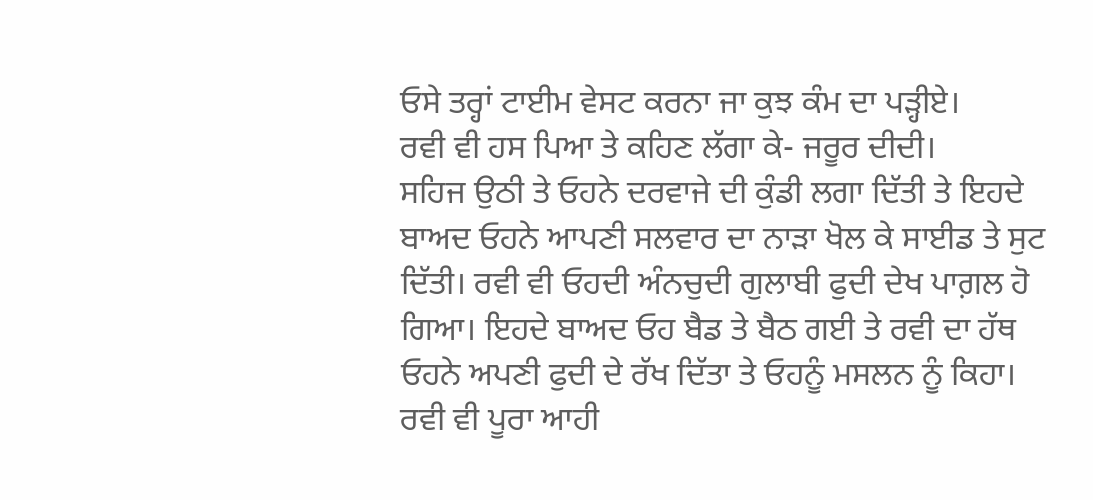ਓਸੇ ਤਰ੍ਹਾਂ ਟਾਈਮ ਵੇਸਟ ਕਰਨਾ ਜਾ ਕੁਝ ਕੰਮ ਦਾ ਪੜ੍ਹੀਏ।
ਰਵੀ ਵੀ ਹਸ ਪਿਆ ਤੇ ਕਹਿਣ ਲੱਗਾ ਕੇ- ਜਰੂਰ ਦੀਦੀ।
ਸਹਿਜ ਉਠੀ ਤੇ ਓਹਨੇ ਦਰਵਾਜੇ ਦੀ ਕੁੰਡੀ ਲਗਾ ਦਿੱਤੀ ਤੇ ਇਹਦੇ ਬਾਅਦ ਓਹਨੇ ਆਪਣੀ ਸਲਵਾਰ ਦਾ ਨਾੜਾ ਖੋਲ ਕੇ ਸਾਈਡ ਤੇ ਸੁਟ ਦਿੱਤੀ। ਰਵੀ ਵੀ ਓਹਦੀ ਅੰਨਚੁਦੀ ਗੁਲਾਬੀ ਫੁਦੀ ਦੇਖ ਪਾਗ਼ਲ ਹੋ ਗਿਆ। ਇਹਦੇ ਬਾਅਦ ਓਹ ਬੈਡ ਤੇ ਬੈਠ ਗਈ ਤੇ ਰਵੀ ਦਾ ਹੱਥ ਓਹਨੇ ਅਪਣੀ ਫੁਦੀ ਦੇ ਰੱਖ ਦਿੱਤਾ ਤੇ ਓਹਨੂੰ ਮਸਲਨ ਨੂੰ ਕਿਹਾ।
ਰਵੀ ਵੀ ਪੂਰਾ ਆਹੀ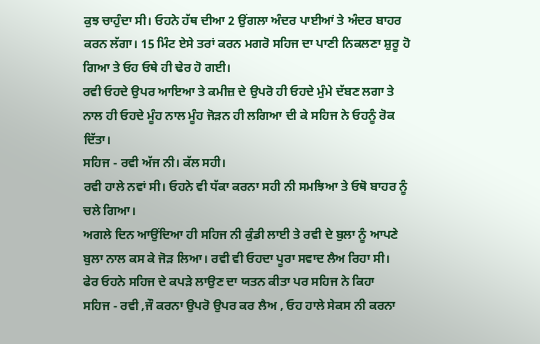ਕੁਝ ਚਾਹੁੰਦਾ ਸੀ। ਓਹਨੇ ਹੱਥ ਦੀਆ 2 ਉਂਗਲਾ ਅੰਦਰ ਪਾਈਆਂ ਤੇ ਅੰਦਰ ਬਾਹਰ ਕਰਨ ਲੱਗਾ। 15 ਮਿੰਟ ਏਸੇ ਤਰਾਂ ਕਰਨ ਮਗਰੋ ਸਹਿਜ ਦਾ ਪਾਣੀ ਨਿਕਲਣਾ ਸ਼ੁਰੂ ਹੋ ਗਿਆ ਤੇ ਓਹ ਓਥੇ ਹੀ ਢੇਰ ਹੋ ਗਈ।
ਰਵੀ ਓਹਦੇ ਉਪਰ ਆਇਆ ਤੇ ਕਮੀਜ਼ ਦੇ ਉਪਰੋ ਹੀ ਓਹਦੇ ਮੁੰਮੇ ਦੱਬਣ ਲਗਾ ਤੇ ਨਾਲ ਹੀ ਓਹਦੇ ਮੂੰਹ ਨਾਲ ਮੂੰਹ ਜੋੜਨ ਹੀ ਲਗਿਆ ਦੀ ਕੇ ਸਹਿਜ ਨੇ ਓਹਨੂੰ ਰੋਕ ਦਿੱਤਾ।
ਸਹਿਜ - ਰਵੀ ਅੱਜ ਨੀ। ਕੱਲ ਸਹੀ।
ਰਵੀ ਹਾਲੇ ਨਵਾਂ ਸੀ। ਓਹਨੇ ਵੀ ਧੱਕਾ ਕਰਨਾ ਸਹੀ ਨੀ ਸਮਝਿਆ ਤੇ ਓਥੋ ਬਾਹਰ ਨੂੰ ਚਲੇ ਗਿਆ।
ਅਗਲੇ ਦਿਨ ਆਉਂਦਿਆ ਹੀ ਸਹਿਜ ਨੀ ਕੁੰਡੀ ਲਾਈ ਤੇ ਰਵੀ ਦੇ ਬੁਲਾ ਨੂੰ ਆਪਣੇ ਬੁਲਾ ਨਾਲ ਕਸ ਕੇ ਜੋੜ ਲਿਆ। ਰਵੀ ਵੀ ਓਹਦਾ ਪੂਰਾ ਸਵਾਦ ਲੈਅ ਰਿਹਾ ਸੀ।
ਫੇਰ ਓਹਨੇ ਸਹਿਜ ਦੇ ਕਪੜੇ ਲਾਉਣ ਦਾ ਯਤਨ ਕੀਤਾ ਪਰ ਸਹਿਜ ਨੇ ਕਿਹਾ
ਸਹਿਜ - ਰਵੀ ,ਜੌ ਕਰਨਾ ਉਪਰੋ ਉਪਰ ਕਰ ਲੈਅ , ਓਹ ਹਾਲੇ ਸੇਕਸ ਨੀ ਕਰਨਾ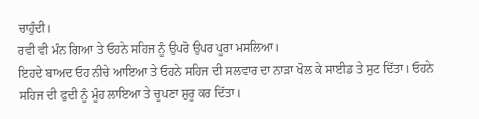ਚਾਹੁੰਦੀ।
ਰਵੀ ਵੀ ਮੰਨ ਗਿਆ ਤੇ ਓਹਨੇ ਸਹਿਜ ਨੂੰ ਉਪਰੋ ਉਪਰ ਪੂਰਾ ਮਸਲਿਆ।
ਇਹਦੇ ਬਾਅਦ ਓਹ ਨੀਚੇ ਆਇਆ ਤੇ ਓਹਨੇ ਸਹਿਜ ਦੀ ਸਲਵਾਰ ਦਾ ਨਾੜਾ ਖੋਲ ਕੇ ਸਾਈਡ ਤੇ ਸੁਟ ਦਿੱਤਾ। ਓਹਨੇ ਸਹਿਜ ਦੀ ਫੁਦੀ ਨੂੰ ਮੂੰਹ ਲਾਇਆ ਤੇ ਚੂਪਣਾ ਸ਼ੁਰੂ ਕਰ ਦਿੱਤਾ।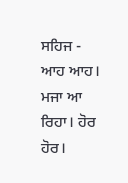ਸਹਿਜ - ਆਹ ਆਹ। ਮਜਾ ਆ ਰਿਹਾ। ਹੋਰ ਹੋਰ।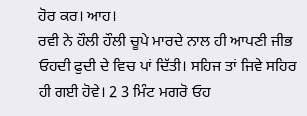ਹੋਰ ਕਰ। ਆਹ।
ਰਵੀ ਨੇ ਹੌਲੀ ਹੌਲੀ ਚੂਪੇ ਮਾਰਦੇ ਨਾਲ ਹੀ ਆਪਣੀ ਜੀਭ ਓਹਦੀ ਫੁਦੀ ਦੇ ਵਿਚ ਪਾਂ ਦਿੱਤੀ। ਸਹਿਜ ਤਾਂ ਜਿਵੇ ਸਹਿਰ ਹੀ ਗਈ ਹੋਵੇ। 2 3 ਮਿੰਟ ਮਗਰੋ ਓਹ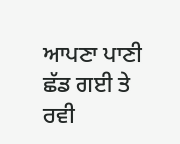ਆਪਣਾ ਪਾਣੀ ਛੱਡ ਗਈ ਤੇ ਰਵੀ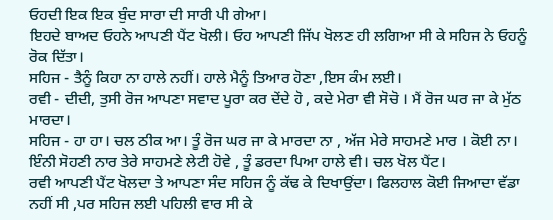ਓਹਦੀ ਇਕ ਇਕ ਬੁੰਦ ਸਾਰਾ ਦੀ ਸਾਰੀ ਪੀ ਗੇਆ।
ਇਹਦੇ ਬਾਅਦ ਓਹਨੇ ਆਪਣੀ ਪੈਂਟ ਖੋਲੀ। ਓਹ ਆਪਣੀ ਜਿੱਪ ਖੋਲਣ ਹੀ ਲਗਿਆ ਸੀ ਕੇ ਸਹਿਜ ਨੇ ਓਹਨੂੰ ਰੋਕ ਦਿੱਤਾ।
ਸਹਿਜ - ਤੈਨੂੰ ਕਿਹਾ ਨਾ ਹਾਲੇ ਨਹੀਂ। ਹਾਲੇ ਮੈਨੂੰ ਤਿਆਰ ਹੋਣਾ ,ਇਸ ਕੰਮ ਲਈ।
ਰਵੀ - ਦੀਦੀ, ਤੁਸੀ ਰੋਜ ਆਪਣਾ ਸਵਾਦ ਪੂਰਾ ਕਰ ਦੇਂਦੇ ਹੋ , ਕਦੇ ਮੇਰਾ ਵੀ ਸੋਚੋ । ਮੈਂ ਰੋਜ ਘਰ ਜਾ ਕੇ ਮੁੱਠ ਮਾਰਦਾ।
ਸਹਿਜ - ਹਾ ਹਾ। ਚਲ ਠੀਕ ਆ। ਤੂੰ ਰੋਜ ਘਰ ਜਾ ਕੇ ਮਾਰਦਾ ਨਾ , ਅੱਜ ਮੇਰੇ ਸਾਹਮਣੇ ਮਾਰ । ਕੋਈ ਨਾ। ਇੰਨੀ ਸੋਹਣੀ ਨਾਰ ਤੇਰੇ ਸਾਹਮਣੇ ਲੇਟੀ ਹੋਵੇ , ਤੂੰ ਡਰਦਾ ਪਿਆ ਹਾਲੇ ਵੀ। ਚਲ ਖੋਲ ਪੈਂਟ।
ਰਵੀ ਆਪਣੀ ਪੈਂਟ ਖੋਲਦਾ ਤੇ ਆਪਣਾ ਸੰਦ ਸਹਿਜ ਨੂੰ ਕੱਢ ਕੇ ਦਿਖਾਉਂਦਾ। ਫਿਲਹਾਲ ਕੋਈ ਜਿਆਦਾ ਵੱਡਾ ਨਹੀਂ ਸੀ ,ਪਰ ਸਹਿਜ ਲਈ ਪਹਿਲੀ ਵਾਰ ਸੀ ਕੇ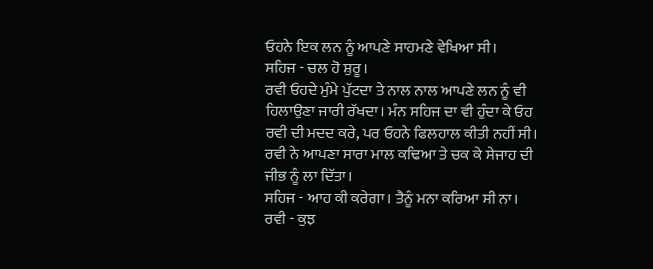ਓਹਨੇ ਇਕ ਲਨ ਨੂੰ ਆਪਣੇ ਸਾਹਮਣੇ ਵੇਖਿਆ ਸੀ।
ਸਹਿਜ - ਚਲ ਹੋ ਸ਼ੁਰੂ।
ਰਵੀ ਓਹਦੇ ਮੁੰਮੇ ਪੁੱਟਦਾ ਤੇ ਨਾਲ ਨਾਲ ਆਪਣੇ ਲਨ ਨੂੰ ਵੀ ਹਿਲਾਉਣਾ ਜਾਰੀ ਰੱਖਦਾ। ਮੰਨ ਸਹਿਜ ਦਾ ਵੀ ਹੁੰਦਾ ਕੇ ਓਹ ਰਵੀ ਦੀ ਮਦਦ ਕਰੇ, ਪਰ ਓਹਨੇ ਫਿਲਹਾਲ ਕੀਤੀ ਨਹੀਂ ਸੀ।
ਰਵੀ ਨੇ ਆਪਣਾ ਸਾਰਾ ਮਾਲ ਕਢਿਆ ਤੇ ਚਕ ਕੇ ਸੇਜਾਹ ਦੀ ਜੀਭ ਨੂੰ ਲਾ ਦਿੱਤਾ।
ਸਹਿਜ - ਆਹ ਕੀ ਕਰੇਗਾ। ਤੈਨੂੰ ਮਨਾ ਕਰਿਆ ਸੀ ਨਾ।
ਰਵੀ - ਕੁਝ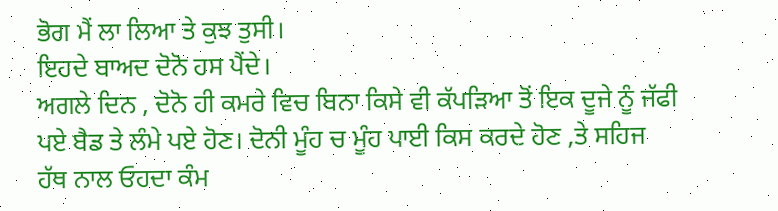ਭੋਗ ਮੈਂ ਲਾ ਲਿਆ ਤੇ ਕੁਝ ਤੁਸੀ।
ਇਹਦੇ ਬਾਅਦ ਦੋਨੋ ਹਸ ਪੈਂਦੇ।
ਅਗਲੇ ਦਿਨ , ਦੋਨੋ ਹੀ ਕਮਰੇ ਵਿਚ ਬਿਨਾ ਕਿਸੇ ਵੀ ਕੱਪੜਿਆ ਤੋਂ ਇਕ ਦੂਜੇ ਨੂੰ ਜੱਫੀ ਪਏ ਬੈਡ ਤੇ ਲੰਮੇ ਪਏ ਹੋਣ। ਦੋਨੀ ਮੂੰਹ ਚ ਮੂੰਹ ਪਾਈ ਕਿਸ ਕਰਦੇ ਹੋਣ ,ਤੇ ਸਹਿਜ ਹੱਥ ਨਾਲ ਓਹਦਾ ਕੰਮ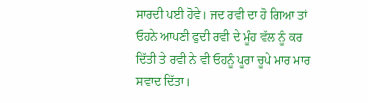ਸਾਰਦੀ ਪਈ ਹੋਵੇ। ਜਦ ਰਵੀ ਦਾ ਹੋ ਗਿਆ ਤਾਂ ਓਹਨੇ ਆਪਣੀ ਫੁਦੀ ਰਵੀ ਦੇ ਮੂੰਹ ਵੱਲ ਨੂੰ ਕਰ ਦਿੱਤੀ ਤੇ ਰਵੀ ਨੇ ਵੀ ਓਹਨੂੰ ਪੂਰਾ ਚੂਪੇ ਮਾਰ ਮਾਰ ਸਵਾਦ ਦਿੱਤਾ।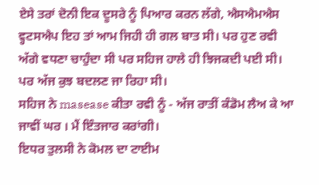ਏਸੇ ਤਰਾਂ ਦੋਨੀ ਇਕ ਦੂਸਰੇ ਨੂੰ ਪਿਆਰ ਕਰਨ ਲੱਗੇ, ਐਸਐਮਐਸ ਵ੍ਹਟਸਐਪ ਇਹ ਤਾਂ ਆਮ ਜਿਹੀ ਹੀ ਗਲ ਬਾਤ ਸੀ। ਪਰ ਹੁਣ ਰਵੀ ਅੱਗੇ ਵਧਣਾ ਚਾਹੁੰਦਾ ਸੀ ਪਰ ਸਹਿਜ ਹਾਲੇ ਹੀ ਝਿਜਕਦੀ ਪਈ ਸੀ। ਪਰ ਅੱਜ ਕੁਝ ਬਦਲਣ ਜਾ ਰਿਹਾ ਸੀ।
ਸਹਿਜ ਨੇ masease ਕੀਤਾ ਰਵੀ ਨੂੰ - ਅੱਜ ਰਾਤੀਂ ਕੰਡੋਮ ਲੈਅ ਕੇ ਆ ਜਾਵੀਂ ਘਰ । ਮੈਂ ਇੰਤਜਾਰ ਕਰਾਂਗੀ।
ਇਧਰ ਤੁਲਸੀ ਨੇ ਕੋਮਲ ਦਾ ਟਾਈਮ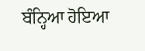ਬੰਨ੍ਹਿਆ ਹੋਇਆ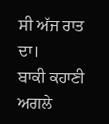ਸੀ ਅੱਜ ਰਾਤ ਦਾ।
ਬਾਕੀ ਕਹਾਣੀ ਅਗਲੇ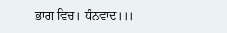ਭਾਗ ਵਿਚ। ਧੰਨਵਾਦ।।।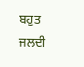ਬਹੁਤ ਜਲਦੀ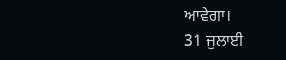ਆਵੇਗਾ।
31 ਜੁਲਾਈ